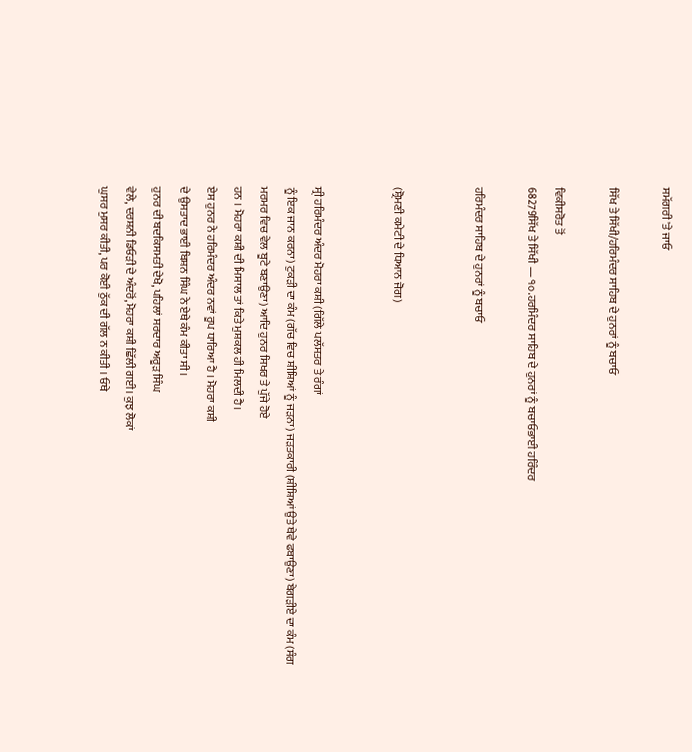ਸਮੱਗਰੀ 'ਤੇ ਜਾਓ

ਸਿੱਖ ਤੇ ਸਿੱਖੀ/ਹਰਿਮੰਦਰ ਸਾਹਿਬ ਦੇ ਹੁਨਰਾਂ ਨੂੰ ਬਚਾਓ

ਵਿਕੀਸਰੋਤ ਤੋਂ
68279ਸਿੱਖ ਤੇ ਸਿੱਖੀ — ੧੦.ਹਰਮਿੰਦਰ ਸਾਹਿਬ ਦੇ ਹੁਨਰਾਂ ਨੂੰ ਬਚਾਓਭਾਈ ਹਰਿੰਦਰ

ਹਰਿਮੰਦਰ ਸਾਹਿਬ ਦੇ ਹੁਨਰਾਂ ਨੂੰ ਬਚਾਓ


(ਸ਼੍ਰੋਮਣੀ ਕਮੇਟੀ ਦੇ ਧਿਆਨ ਜੋਗ)


ਸ੍ਰੀ ਹਰਿਮੰਦਰ ਅੰਦਰ ਮੋਹਰਾ ਕਸ਼ੀ (ਗਿੱਲੇ ਪਲੱਸਤਰ ਤੇ ਰੰਗਾਂ
ਨੂੰ ਇਕ ਜਾਨ ਕਰਨਾ) ਟੁਕੜੀ ਦਾ ਕੰਮ (ਗੱਚ ਵਿਚ ਸ਼ੀਸ਼ਿਆਂ ਨੂੰ ਜੜਨਾ) ਜੜਤਕਾਰੀ (ਸ਼ੀਸ਼ਿਆਂ ਉਤੇ ਥੇਵੇ ਫਬਾਉਣਾ) ਬੇਗੜੀਏ ਦਾ ਕੰਮ (ਸੰਗ
ਮਰਮਰ ਵਿਚ ਵੇਲ ਬੂਟੇ ਬਣਾਉਣਾ) ਆਦਿ ਹੁਨਰ ਸਿਖਰ ਤੇ ਪੁੱਜੇ ਹੋਏ
ਹਨ । ਮੋਹਰਾ ਕਸ਼ੀ ਦੀ ਮਿਸਾਲ ਤਾਂ ਕਿਤੇ ਮੁਸ਼ਕਲ ਹੀ ਮਿਲਦੀ ਹੈ।
ਏਸ ਹੁਨਰ ਨੇ ਹਰਿਮੰਦਰ ਅੰਦਰ ਨਵਾਂ ਰੂਪ ਧਾਰਿਆ ਹੈ । ਮੋਹਰਾ ਕਸ਼ੀ
ਦੇ ਉਸਤਾਦ ਭਾਈ ਬਿਸ਼ਨ ਸਿੰਘ ਨੇ ਏਥੇ ਕੰਮ ਕੀਤਾ ਸੀ।
ਹੁਨਰ ਦੀ ਬਦਕਿਸਮਤੀ ਦੇਖੋ, ਪਹਿਲਾਂ ਸਰਦਾਰ ਅਰੂੜ ਸਿੰਘ
ਵੇਲੇ, ਦਰਸ਼ਨੀ ਡਿਓੜੀ ਦੇ ਅੰਦਰੋਂ,ਮੋਹਰਾ ਕਸ਼ੀ ਛਿੱਲੀ ਗਈ। ਕੁਝ ਲੋਕਾਂ
ਘੁਸਰ ਮੁਸਰ ਕੀਤੀ, ਪਰ ਕੋਈ ਠੁੱਕ ਦੀ ਗੱਲ ਨ ਕੀਤੀ । ਓਥੇ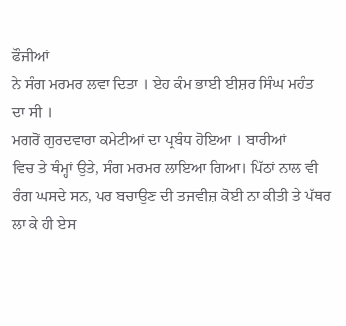ਫੌਜੀਆਂ
ਨੇ ਸੰਗ ਮਰਮਰ ਲਵਾ ਦਿਤਾ । ਏਹ ਕੰਮ ਭਾਈ ਈਸ਼ਰ ਸਿੰਘ ਮਹੰਤ
ਦਾ ਸੀ ।
ਮਗਰੋਂ ਗੁਰਦਵਾਰਾ ਕਮੇਟੀਆਂ ਦਾ ਪ੍ਰਬੰਧ ਹੋਇਆ । ਬਾਰੀਆਂ
ਵਿਚ ਤੇ ਥੰਮ੍ਹਾਂ ਉਤੇ, ਸੰਗ ਮਰਮਰ ਲਾਇਆ ਗਿਆ। ਪਿੱਠਾਂ ਨਾਲ ਵੀ
ਰੰਗ ਘਸਦੇ ਸਨ, ਪਰ ਬਚਾਉਣ ਦੀ ਤਜਵੀਜ਼ ਕੋਈ ਨਾ ਕੀਤੀ ਤੇ ਪੱਥਰ
ਲਾ ਕੇ ਹੀ ਏਸ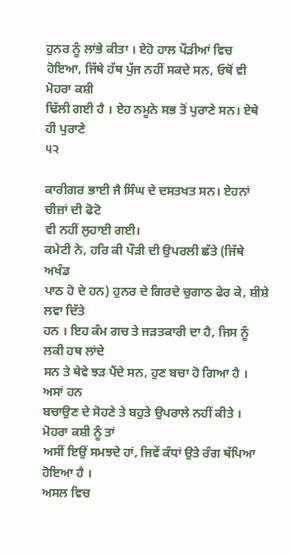ਹੁਨਰ ਨੂੰ ਲਾਂਭੇ ਕੀਤਾ । ਏਹੋ ਹਾਲ ਪੌੜੀਆਂ ਵਿਚ
ਹੋਇਆ, ਜਿੱਥੇ ਹੱਥ ਪੁੱਜ ਨਹੀਂ ਸਕਦੇ ਸਨ, ਓਥੋਂ ਵੀ ਮੋਹਰਾ ਕਸ਼ੀ
ਢਿੱਲੀ ਗਈ ਹੈ । ਏਹ ਨਮੂਨੇ ਸਭ ਤੋਂ ਪੁਰਾਣੇ ਸਨ। ਏਥੇ ਹੀ ਪੁਰਾਣੇ
੫੨

ਕਾਰੀਗਰ ਭਾਈ ਜੈ ਸਿੰਘ ਦੇ ਦਸਤਖਤ ਸਨ। ਏਹਨਾਂ ਚੀਜ਼ਾਂ ਦੀ ਫੋਟੋ
ਵੀ ਨਹੀਂ ਲੁਹਾਈ ਗਈ।
ਕਮੇਟੀ ਨੇ, ਹਰਿ ਕੀ ਪੌੜੀ ਦੀ ਉਪਰਲੀ ਛੱਤੇ (ਜਿੱਥੇ ਅਖੰਡ
ਪਾਠ ਹੋ ਦੇ ਹਨ) ਹੁਨਰ ਦੇ ਗਿਰਦੇ ਚੁਗਾਠ ਫੇਰ ਕੇ, ਸ਼ੀਸ਼ੇ ਲਵਾ ਦਿੱਤੇ
ਹਨ । ਇਹ ਕੰਮ ਗਚ ਤੇ ਜੜਤਕਾਰੀ ਦਾ ਹੈ, ਜਿਸ ਨੂੰ ਲਕੀ ਹਥ ਲਾਂਦੇ
ਸਨ ਤੇ ਥੇਵੇ ਝੜ ਪੈਂਦੇ ਸਨ, ਹੁਣ ਬਚਾ ਹੋ ਗਿਆ ਹੈ । ਅਸਾਂ ਹਨ
ਬਚਾਉਣ ਦੇ ਸੋਹਣੇ ਤੇ ਬਹੁਤੇ ਉਪਰਾਲੇ ਨਹੀਂ ਕੀਤੇ । ਮੋਹਰਾ ਕਸ਼ੀ ਨੂੰ ਤਾਂ
ਅਸੀਂ ਇਉਂ ਸਮਝਦੇ ਹਾਂ, ਜਿਵੇਂ ਕੰਧਾਂ ਉਤੇ ਰੰਗ ਥੱਪਿਆ ਹੋਇਆ ਹੈ ।
ਅਸਲ ਵਿਚ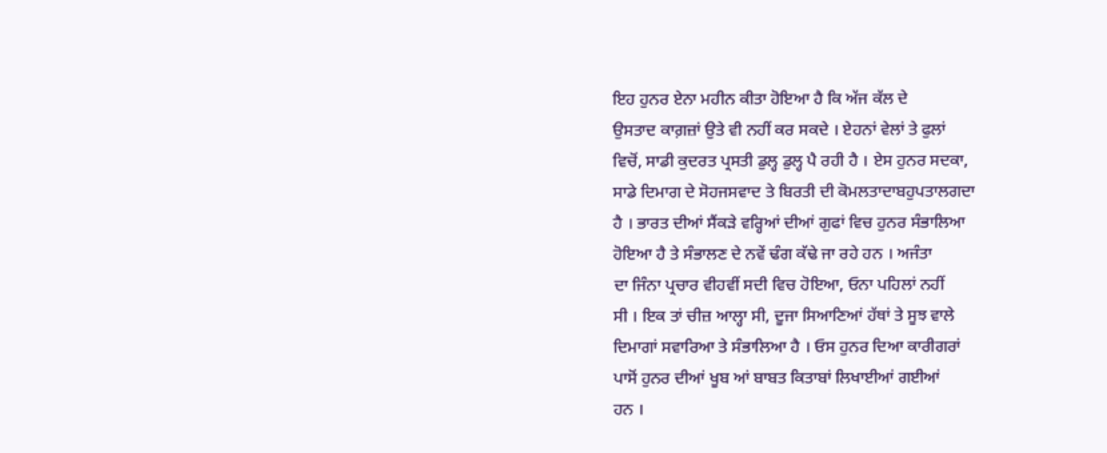ਇਹ ਹੁਨਰ ਏਨਾ ਮਹੀਨ ਕੀਤਾ ਹੋਇਆ ਹੈ ਕਿ ਅੱਜ ਕੱਲ ਦੇ
ਉਸਤਾਦ ਕਾਗ਼ਜ਼ਾਂ ਉਤੇ ਵੀ ਨਹੀਂ ਕਰ ਸਕਦੇ । ਏਹਨਾਂ ਵੇਲਾਂ ਤੇ ਫੁਲਾਂ
ਵਿਚੋਂ, ਸਾਡੀ ਕੁਦਰਤ ਪ੍ਰਸਤੀ ਡੁਲ੍ਹ ਡੁਲ੍ਹ ਪੈ ਰਹੀ ਹੈ । ਏਸ ਹੁਨਰ ਸਦਕਾ,
ਸਾਡੇ ਦਿਮਾਗ ਦੇ ਸੋਹਜਸਵਾਦ ਤੇ ਬਿਰਤੀ ਦੀ ਕੋਮਲਤਾਦਾਬਹੁਪਤਾਲਗਦਾ
ਹੈ । ਭਾਰਤ ਦੀਆਂ ਸੈਂਕੜੇ ਵਰ੍ਹਿਆਂ ਦੀਆਂ ਗੁਫਾਂ ਵਿਚ ਹੁਨਰ ਸੰਭਾਲਿਆ
ਹੋਇਆ ਹੈ ਤੇ ਸੰਭਾਲਣ ਦੇ ਨਵੇਂ ਢੰਗ ਕੱਢੇ ਜਾ ਰਹੇ ਹਨ । ਅਜੰਤਾ
ਦਾ ਜਿੰਨਾ ਪ੍ਰਚਾਰ ਵੀਹਵੀਂ ਸਦੀ ਵਿਚ ਹੋਇਆ, ਓਨਾ ਪਹਿਲਾਂ ਨਹੀਂ
ਸੀ । ਇਕ ਤਾਂ ਚੀਜ਼ ਆਲ੍ਹਾ ਸੀ, ਦੂਜਾ ਸਿਆਣਿਆਂ ਹੱਥਾਂ ਤੇ ਸੂਝ ਵਾਲੇ
ਦਿਮਾਗਾਂ ਸਵਾਰਿਆ ਤੇ ਸੰਭਾਲਿਆ ਹੈ । ਓਸ ਹੁਨਰ ਦਿਆ ਕਾਰੀਗਰਾਂ
ਪਾਸੋਂ ਹੁਨਰ ਦੀਆਂ ਖੂਬ ਆਂ ਬਾਬਤ ਕਿਤਾਬਾਂ ਲਿਖਾਈਆਂ ਗਈਆਂ
ਹਨ ।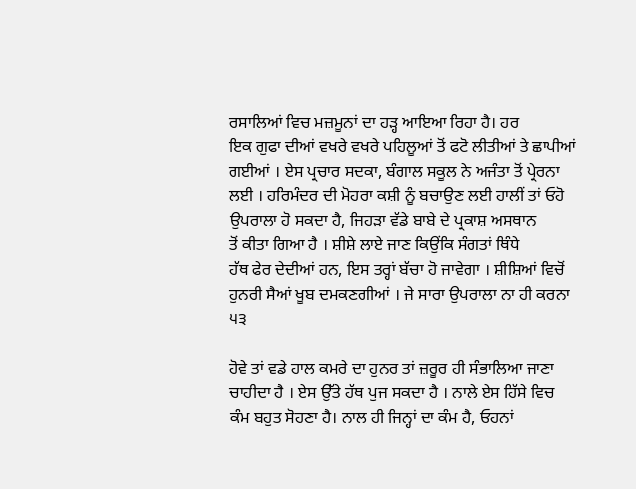ਰਸਾਲਿਆਂ ਵਿਚ ਮਜ਼ਮੂਨਾਂ ਦਾ ਹੜ੍ਹ ਆਇਆ ਰਿਹਾ ਹੈ। ਹਰ
ਇਕ ਗੁਫਾ ਦੀਆਂ ਵਖਰੇ ਵਖਰੇ ਪਹਿਲੂਆਂ ਤੋਂ ਫਟੋ ਲੀਤੀਆਂ ਤੇ ਛਾਪੀਆਂ
ਗਈਆਂ । ਏਸ ਪ੍ਰਚਾਰ ਸਦਕਾ, ਬੰਗਾਲ ਸਕੂਲ ਨੇ ਅਜੰਤਾ ਤੋਂ ਪ੍ਰੇਰਨਾ
ਲਈ । ਹਰਿਮੰਦਰ ਦੀ ਮੋਹਰਾ ਕਸ਼ੀ ਨੂੰ ਬਚਾਉਣ ਲਈ ਹਾਲੀਂ ਤਾਂ ਓਹੋ
ਉਪਰਾਲਾ ਹੋ ਸਕਦਾ ਹੈ, ਜਿਹੜਾ ਵੱਡੇ ਬਾਬੇ ਦੇ ਪ੍ਰਕਾਸ਼ ਅਸਥਾਨ
ਤੋਂ ਕੀਤਾ ਗਿਆ ਹੈ । ਸ਼ੀਸ਼ੇ ਲਾਏ ਜਾਣ ਕਿਉਂਕਿ ਸੰਗਤਾਂ ਥਿੰਧੇ
ਹੱਥ ਫੇਰ ਦੇਦੀਆਂ ਹਨ, ਇਸ ਤਰ੍ਹਾਂ ਬੱਚਾ ਹੋ ਜਾਵੇਗਾ । ਸ਼ੀਸ਼ਿਆਂ ਵਿਚੋਂ
ਹੁਨਰੀ ਸੈਆਂ ਖੂਬ ਦਮਕਣਗੀਆਂ । ਜੇ ਸਾਰਾ ਉਪਰਾਲਾ ਨਾ ਹੀ ਕਰਨਾ
੫੩

ਹੋਵੇ ਤਾਂ ਵਡੇ ਹਾਲ ਕਮਰੇ ਦਾ ਹੁਨਰ ਤਾਂ ਜ਼ਰੂਰ ਹੀ ਸੰਭਾਲਿਆ ਜਾਣਾ
ਚਾਹੀਦਾ ਹੈ । ਏਸ ਉੱਤੇ ਹੱਥ ਪੁਜ ਸਕਦਾ ਹੈ । ਨਾਲੇ ਏਸ ਹਿੱਸੇ ਵਿਚ
ਕੰਮ ਬਹੁਤ ਸੋਹਣਾ ਹੈ। ਨਾਲ ਹੀ ਜਿਨ੍ਹਾਂ ਦਾ ਕੰਮ ਹੈ, ਓਹਨਾਂ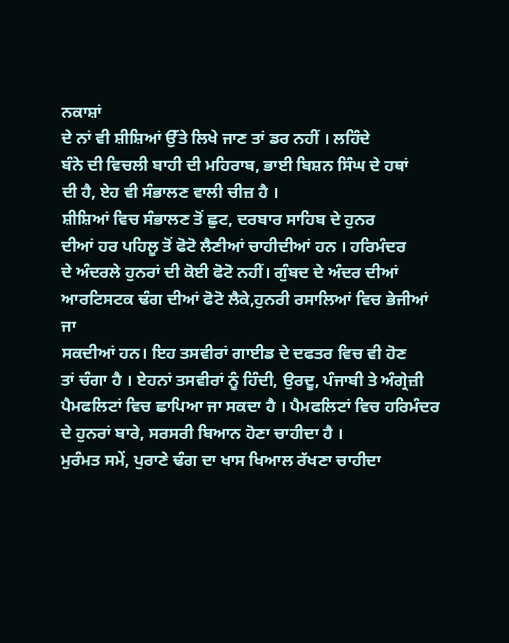ਨਕਾਸ਼ਾਂ
ਦੇ ਨਾਂ ਵੀ ਸ਼ੀਸ਼ਿਆਂ ਉੱਤੇ ਲਿਖੇ ਜਾਣ ਤਾਂ ਡਰ ਨਹੀਂ । ਲਹਿੰਦੇ
ਬੰਨੇ ਦੀ ਵਿਚਲੀ ਬਾਹੀ ਦੀ ਮਹਿਰਾਬ, ਭਾਈ ਬਿਸ਼ਨ ਸਿੰਘ ਦੇ ਹਥਾਂ
ਦੀ ਹੈ, ਏਹ ਵੀ ਸੰਭਾਲਣ ਵਾਲੀ ਚੀਜ਼ ਹੈ ।
ਸ਼ੀਸ਼ਿਆਂ ਵਿਚ ਸੰਭਾਲਣ ਤੋਂ ਛੁਟ, ਦਰਬਾਰ ਸਾਹਿਬ ਦੇ ਹੁਨਰ
ਦੀਆਂ ਹਰ ਪਹਿਲੂ ਤੋਂ ਫੋਟੋ ਲੈਣੀਆਂ ਚਾਹੀਦੀਆਂ ਹਨ । ਹਰਿਮੰਦਰ
ਦੇ ਅੰਦਰਲੇ ਹੁਨਰਾਂ ਦੀ ਕੋਈ ਫੋਟੋ ਨਹੀਂ। ਗੁੰਬਦ ਦੇ ਅੰਦਰ ਦੀਆਂ
ਆਰਟਿਸਟਕ ਢੰਗ ਦੀਆਂ ਫੋਟੋ ਲੈਕੇ,ਹੁਨਰੀ ਰਸਾਲਿਆਂ ਵਿਚ ਭੇਜੀਆਂ ਜਾ
ਸਕਦੀਆਂ ਹਨ। ਇਹ ਤਸਵੀਰਾਂ ਗਾਈਡ ਦੇ ਦਫਤਰ ਵਿਚ ਵੀ ਹੋਣ
ਤਾਂ ਚੰਗਾ ਹੈ । ਏਹਨਾਂ ਤਸਵੀਰਾਂ ਨੂੰ ਹਿੰਦੀ, ਉਰਦੂ, ਪੰਜਾਬੀ ਤੇ ਅੰਗ੍ਰੇਜ਼ੀ
ਪੈਮਫਲਿਟਾਂ ਵਿਚ ਛਾਪਿਆ ਜਾ ਸਕਦਾ ਹੈ । ਪੈਮਫਲਿਟਾਂ ਵਿਚ ਹਰਿਮੰਦਰ
ਦੇ ਹੁਨਰਾਂ ਬਾਰੇ, ਸਰਸਰੀ ਬਿਆਨ ਹੋਣਾ ਚਾਹੀਦਾ ਹੈ ।
ਮੁਰੰਮਤ ਸਮੇਂ, ਪੁਰਾਣੇ ਢੰਗ ਦਾ ਖਾਸ ਖਿਆਲ ਰੱਖਣਾ ਚਾਹੀਦਾ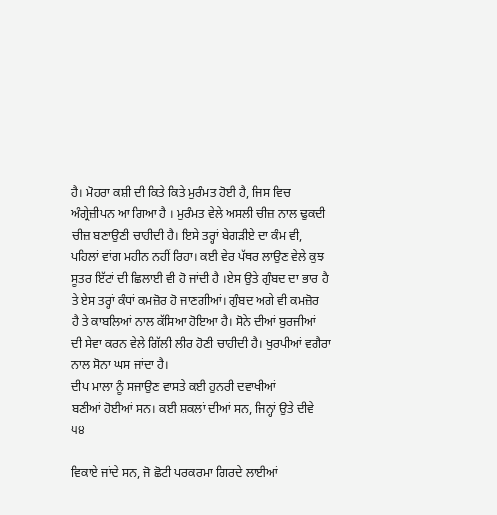ਹੈ। ਮੋਹਰਾ ਕਸ਼ੀ ਦੀ ਕਿਤੇ ਕਿਤੇ ਮੁਰੰਮਤ ਹੋਈ ਹੈ, ਜਿਸ ਵਿਚ
ਅੰਗ੍ਰੇਜ਼ੀਪਨ ਆ ਗਿਆ ਹੈ । ਮੁਰੰਮਤ ਵੇਲੇ ਅਸਲੀ ਚੀਜ਼ ਨਾਲ ਢੁਕਦੀ
ਚੀਜ਼ ਬਣਾਉਣੀ ਚਾਹੀਦੀ ਹੈ। ਇਸੇ ਤਰ੍ਹਾਂ ਬੇਗੜੀਏ ਦਾ ਕੰਮ ਵੀ,
ਪਹਿਲਾਂ ਵਾਂਗ ਮਹੀਨ ਨਹੀਂ ਰਿਹਾ। ਕਈ ਵੇਰ ਪੱਥਰ ਲਾਉਣ ਵੇਲੇ ਕੁਝ
ਸੂਤਰ ਇੱਟਾਂ ਦੀ ਛਿਲਾਈ ਵੀ ਹੋ ਜਾਂਦੀ ਹੈ ।ਏਸ ਉਤੇ ਗੁੰਬਦ ਦਾ ਭਾਰ ਹੈ
ਤੇ ਏਸ ਤਰ੍ਹਾਂ ਕੰਧਾਂ ਕਮਜ਼ੋਰ ਹੋ ਜਾਣਗੀਆਂ। ਗੁੰਬਦ ਅਗੇ ਵੀ ਕਮਜ਼ੋਰ
ਹੈ ਤੇ ਕਾਬਲਿਆਂ ਨਾਲ ਕੱਸਿਆ ਹੋਇਆ ਹੈ। ਸੋਨੇ ਦੀਆਂ ਬੁਰਜੀਆਂ
ਦੀ ਸੇਵਾ ਕਰਨ ਵੇਲੇ ਗਿੱਲੀ ਲੀਰ ਹੋਣੀ ਚਾਹੀਦੀ ਹੈ। ਖੁਰਪੀਆਂ ਵਗੈਰਾ
ਨਾਲ ਸੋਨਾ ਘਸ ਜਾਂਦਾ ਹੈ।
ਦੀਪ ਮਾਲਾ ਨੂੰ ਸਜਾਉਣ ਵਾਸਤੇ ਕਈ ਹੁਨਰੀ ਦਵਾਖੀਆਂ
ਬਣੀਆਂ ਹੋਈਆਂ ਸਨ। ਕਈ ਸ਼ਕਲਾਂ ਦੀਆਂ ਸਨ, ਜਿਨ੍ਹਾਂ ਉਤੇ ਦੀਵੇ
੫੪

ਵਿਕਾਏ ਜਾਂਦੇ ਸਨ, ਜੋ ਛੋਟੀ ਪਰਕਰਮਾ ਗਿਰਦੇ ਲਾਈਆਂ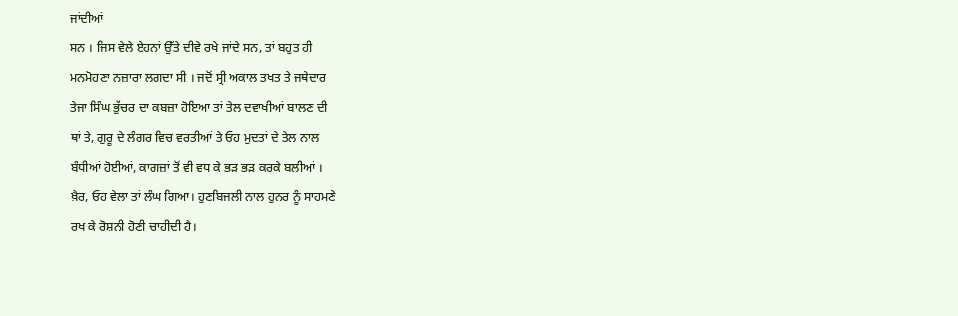ਜਾਂਦੀਆਂ
ਸਨ । ਜਿਸ ਵੇਲੇ ਏਹਨਾਂ ਉੱਤੇ ਦੀਵੇ ਰਖੇ ਜਾਂਦੇ ਸਨ, ਤਾਂ ਬਹੁਤ ਹੀ
ਮਨਮੋਹਣਾ ਨਜ਼ਾਰਾ ਲਗਦਾ ਸੀ । ਜਦੋਂ ਸ੍ਰੀ ਅਕਾਲ ਤਖਤ ਤੇ ਜਥੇਦਾਰ
ਤੇਜਾ ਸਿੰਘ ਭੁੱਚਰ ਦਾ ਕਬਜ਼ਾ ਹੋਇਆ ਤਾਂ ਤੇਲ ਦਵਾਖੀਆਂ ਬਾਲਣ ਦੀ
ਥਾਂ ਤੇ, ਗੁਰੂ ਦੇ ਲੰਗਰ ਵਿਚ ਵਰਤੀਆਂ ਤੇ ਓਹ ਮੁਦਤਾਂ ਦੇ ਤੇਲ ਨਾਲ
ਬੰਧੀਆਂ ਹੋਈਆਂ, ਕਾਗਜ਼ਾਂ ਤੋਂ ਵੀ ਵਧ ਕੇ ਭੜ ਭੜ ਕਰਕੇ ਬਲੀਆਂ ।
ਖ਼ੈਰ, ਓਹ ਵੇਲਾ ਤਾਂ ਲੰਘ ਗਿਆ। ਹੁਣਬਿਜਲੀ ਨਾਲ ਹੁਨਰ ਨੂੰ ਸਾਹਮਣੇ
ਰਖ ਕੇ ਰੋਸ਼ਨੀ ਹੋਣੀ ਚਾਹੀਦੀ ਹੈ।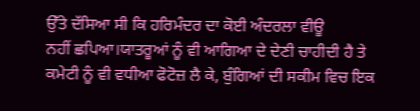ਉੱਤੇ ਦੱਸਿਆ ਸੀ ਕਿ ਹਰਿਮੰਦਰ ਦਾ ਕੋਈ ਅੰਦਰਲਾ ਵੀਊ
ਨਹੀਂ ਛਪਿਆ।ਯਾਤਰੂਆਂ ਨੂੰ ਵੀ ਆਗਿਆ ਦੇ ਦੇਣੀ ਚਾਹੀਦੀ ਹੈ ਤੇ
ਕਮੇਟੀ ਨੂੰ ਵੀ ਵਧੀਆ ਫੋਟੋਜ਼ ਲੈ ਕੇ, ਬੁੰਗਿਆਂ ਦੀ ਸਕੀਮ ਵਿਚ ਇਕ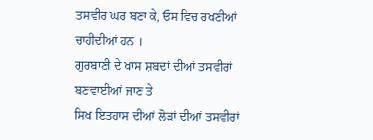ਤਸਵੀਰ ਘਰ ਬਣਾ ਕੇ, ਓਸ ਵਿਚ ਰਖਣੀਆਂ ਚਾਹੀਦੀਆਂ ਹਨ ।
ਗੁਰਬਾਣੀ ਦੇ ਖਾਸ ਸ਼ਬਦਾਂ ਦੀਆਂ ਤਸਵੀਰਾਂ ਬਣਵਾਈਆਂ ਜਾਣ ਤੇ
ਸਿਖ ਇਤਹਾਸ ਦੀਆਂ ਲੋੜਾਂ ਦੀਆਂ ਤਸਵੀਰਾਂ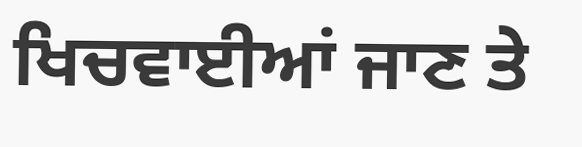ਖਿਚਵਾਈਆਂ ਜਾਣ ਤੇ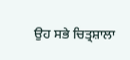ਉਹ ਸਭੇ ਚਿਤ੍ਰਸ਼ਾਲਾ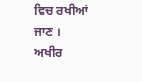ਵਿਚ ਰਖੀਆਂ ਜਾਣ ।
ਅਖੀਰ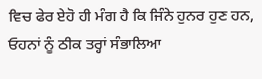ਵਿਚ ਫੇਰ ਏਹੋ ਹੀ ਮੰਗ ਹੈ ਕਿ ਜਿੰਨੇ ਹੁਨਰ ਹੁਣ ਹਨ,
ਓਹਨਾਂ ਨੂੰ ਠੀਕ ਤਰ੍ਹਾਂ ਸੰਭਾਲਿਆ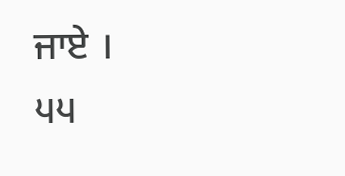ਜਾਏ ।
੫੫